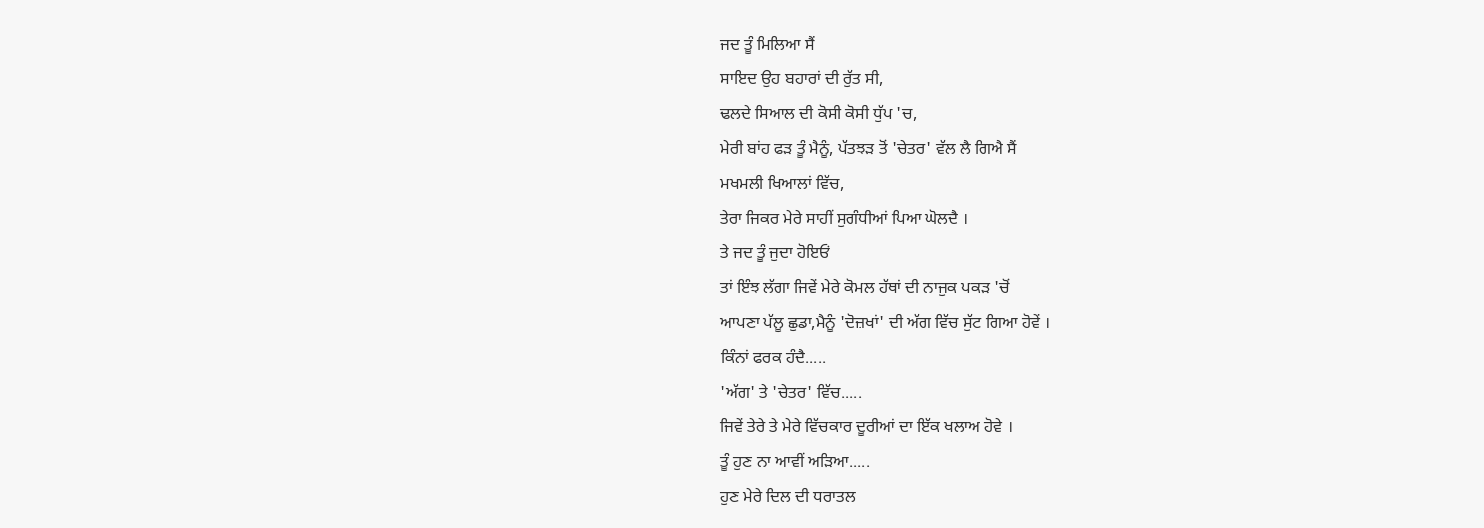ਜਦ ਤੂੰ ਮਿਲਿਆ ਸੈਂ
ਸਾਇਦ ਉਹ ਬਹਾਰਾਂ ਦੀ ਰੁੱਤ ਸੀ,
ਢਲਦੇ ਸਿਆਲ ਦੀ ਕੋਸੀ ਕੋਸੀ ਧੁੱਪ 'ਚ,
ਮੇਰੀ ਬਾਂਹ ਫੜ ਤੂੰ ਮੈਨੂੰ, ਪੱਤਝੜ ਤੋਂ 'ਚੇਤਰ' ਵੱਲ ਲੈ ਗਿਐ ਸੈਂ
ਮਖਮਲੀ ਖਿਆਲਾਂ ਵਿੱਚ,
ਤੇਰਾ ਜਿਕਰ ਮੇਰੇ ਸਾਹੀਂ ਸੁਗੰਧੀਆਂ ਪਿਆ ਘੋਲਦੈ ।
ਤੇ ਜਦ ਤੂੰ ਜੁਦਾ ਹੋਇਓਂ
ਤਾਂ ਇੰਝ ਲੱਗਾ ਜਿਵੇਂ ਮੇਰੇ ਕੋਮਲ ਹੱਥਾਂ ਦੀ ਨਾਜੁਕ ਪਕੜ 'ਚੋਂ
ਆਪਣਾ ਪੱਲੂ ਛੁਡਾ,ਮੈਨੂੰ 'ਦੋਜ਼ਖਾਂ' ਦੀ ਅੱਗ ਵਿੱਚ ਸੁੱਟ ਗਿਆ ਹੋਵੇਂ ।
ਕਿੰਨਾਂ ਫਰਕ ਹੰਦੈ.....
'ਅੱਗ' ਤੇ 'ਚੇਤਰ' ਵਿੱਚ.....
ਜਿਵੇਂ ਤੇਰੇ ਤੇ ਮੇਰੇ ਵਿੱਚਕਾਰ ਦੂਰੀਆਂ ਦਾ ਇੱਕ ਖਲਾਅ ਹੋਵੇ ।
ਤੂੰ ਹੁਣ ਨਾ ਆਵੀਂ ਅੜਿਆ.....
ਹੁਣ ਮੇਰੇ ਦਿਲ ਦੀ ਧਰਾਤਲ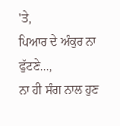'ਤੇ,
ਪਿਆਰ ਦੇ ਅੰਕੁਰ ਨਾ ਫੁੱਟਣੇ...,
ਨਾ ਹੀ ਸੰਗ ਨਾਲ ਹੁਣ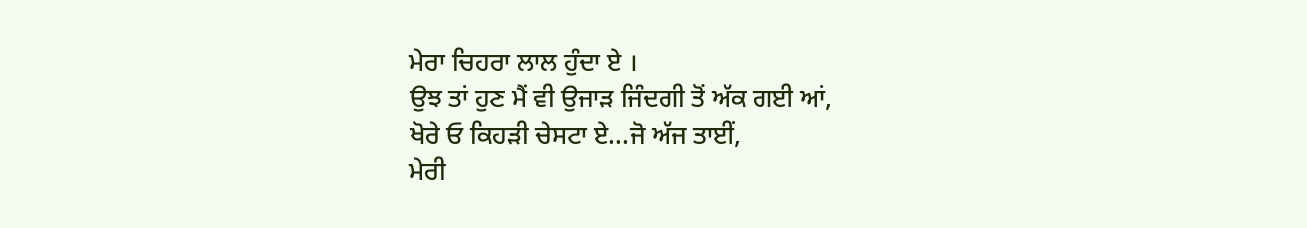ਮੇਰਾ ਚਿਹਰਾ ਲਾਲ ਹੁੰਦਾ ਏ ।
ਉਝ ਤਾਂ ਹੁਣ ਮੈਂ ਵੀ ਉਜਾੜ ਜਿੰਦਗੀ ਤੋਂ ਅੱਕ ਗਈ ਆਂ,
ਖੋਰੇ ਓ ਕਿਹੜੀ ਚੇਸਟਾ ਏ...ਜੋ ਅੱਜ ਤਾਈਂ,
ਮੇਰੀ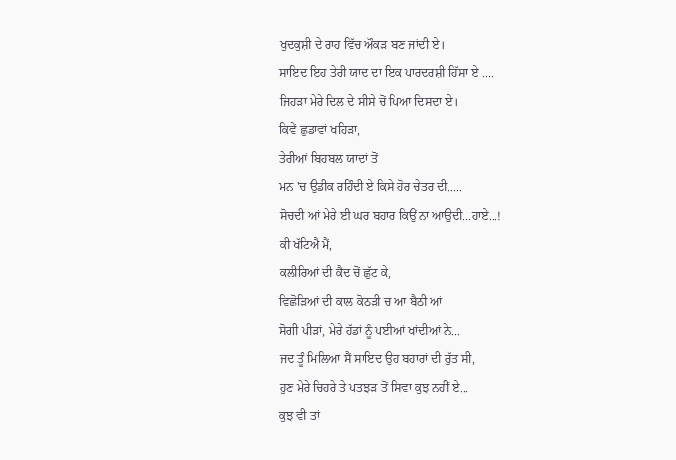ਖੁਦਕੁਸ਼ੀ ਦੇ ਰਾਹ ਵਿੱਚ ਔਕੜ ਬਣ ਜਾਂਦੀ ਏ।
ਸਾਇਦ ਇਹ ਤੇਰੀ ਯਾਦ ਦਾ ਇਕ ਪਾਰਦਰਸ਼ੀ ਹਿੱਸਾ ਏ ....
ਜਿਹੜਾ ਮੇਰੇ ਦਿਲ ਦੇ ਸੀਸੇ ਚੋਂ ਪਿਆ ਦਿਸਦਾ ਏ।
ਕਿਵੇਂ ਛੁਡਾਵਾਂ ਖਹਿੜਾ,
ਤੇਰੀਆਂ ਬਿਹਬਲ ਯਾਦਾਂ ਤੋਂ
ਮਨ 'ਚ ਉਡੀਕ ਰਹਿੰਦੀ ਏ ਕਿਸੇ ਹੋਰ ਚੇਤਰ ਦੀ.....
ਸੋਚਦੀ ਆਂ ਮੇਰੇ ਈ ਘਰ ਬਹਾਰ ਕਿਉਂ ਨਾ ਆਉਦੀ...ਹਾਏ...!
ਕੀ ਖੱਟਿਐ ਮੈਂ,
ਕਲੀਰਿਆਂ ਦੀ ਕੈਦ ਚੋਂ ਛੁੱਟ ਕੇ,
ਵਿਛੋੜਿਆਂ ਦੀ ਕਾਲ ਕੋਠੜੀ ਚ ਆ ਬੈਠੀ ਆਂ
ਸੋਗੀ ਪੀੜਾਂ, ਮੇਰੇ ਹੱਡਾਂ ਨੂੰ ਪਈਆਂ ਖਾਂਦੀਆਂ ਨੇ...
ਜਦ ਤੂੰ ਮਿਲਿਆ ਸੈਂ ਸਾਇਦ ਉਹ ਬਹਾਰਾਂ ਦੀ ਰੁੱਤ ਸੀ,
ਹੁਣ ਮੇਰੇ ਚਿਹਰੇ ਤੇ ਪਤਝੜ ਤੋਂ ਸਿਵਾ ਕੁਝ ਨਹੀਂ ਏ...
ਕੁਝ ਵੀ ਤਾਂ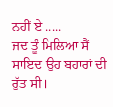ਨਹੀਂ ਏ .....
ਜਦ ਤੂੰ ਮਿਲਿਆ ਸੈਂ ਸਾਇਦ ਉਹ ਬਹਾਰਾਂ ਦੀ ਰੁੱਤ ਸੀ।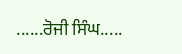......ਰੋਜੀ ਸਿੰਘ.....